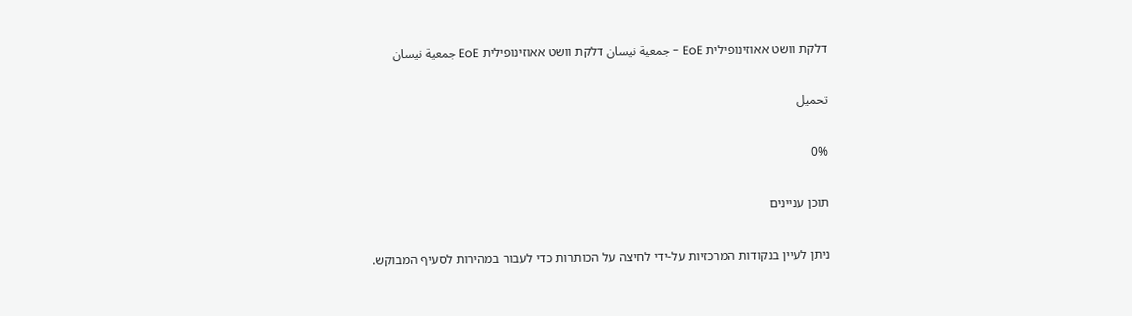דלקת וושט אאוזינופילית EoE - جمعية نيسان דלקת וושט אאוזינופילית EoE جمعية نيسان

تحميل

0%

תוכן עניינים

ניתן לעיין בנקודות המרכזיות על-ידי לחיצה על הכותרות כדי לעבור במהירות לסעיף המבוקש.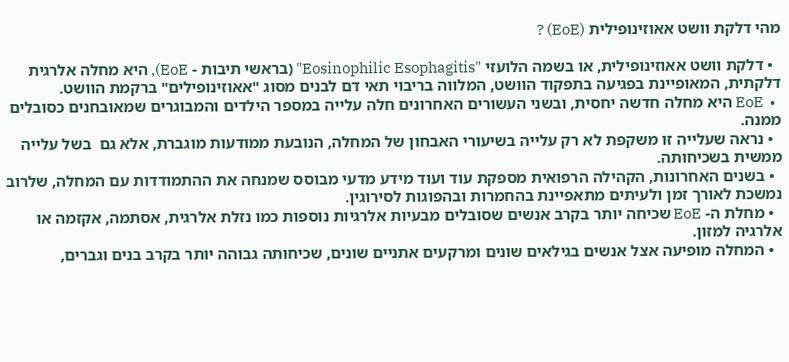מהי דלקת וושט אאוזינופילית (EoE) ?

  • דלקת וושט אאוזינופילית, או בשמה הלועזי "Eosinophilic Esophagitis" (בראשי תיבות - EoE), היא מחלה אלרגית דלקתית, המאופיינת בפגיעה בתפקוד הוושט, המלווה בריבוי תאי דם לבנים מסוג "אאוזינופילים" ברקמת הוושט.
  •  EoE היא מחלה חדשה יחסית, ובשני העשורים האחרונים חלה עלייה במספר הילדים והמבוגרים שמאובחנים כסובלים ממנה.
  • נראה שעלייה זו משקפת לא רק עלייה בשיעורי האבחון של המחלה, הנובעת ממודעות מוגברת, אלא גם  בשל עלייה ממשית בשכיחותה.
  • בשנים האחרונות, הקהילה הרפואית מספקת עוד ועוד מידע מדעי מבוסס שמנחה את ההתמודדות עם המחלה, שלרוב נמשכת לאורך זמן ולעיתים מתאפיינת בהחמרות ובהפוגות לסירוגין.
  • מחלת ה- EoE שכיחה יותר בקרב אנשים שסובלים מבעיות אלרגיות נוספות כמו נזלת אלרגית, אסתמה, אקזמה או אלרגיה למזון.
  • המחלה מופיעה אצל אנשים בגילאים שונים ומרקעים אתניים שונים, שכיחותה גבוהה יותר בקרב בנים וגברים,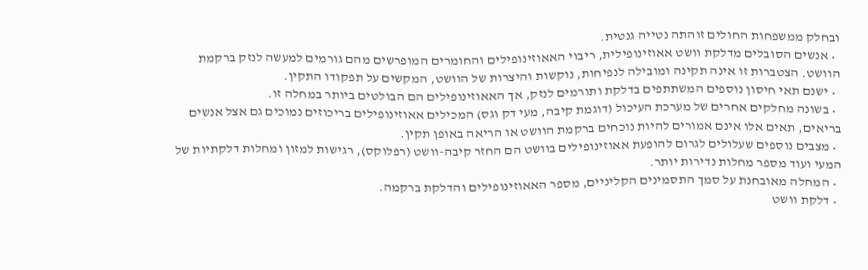ובחלק ממשפחות החולים זוהתה נטייה גנטית.
  • אנשים הסובלים מדלקת וושט אאוזינופילית, ריבוי האאוזינופילים והחומרים המופרשים מהם גורמים למעשה לנזק ברקמת הוושט. הצטברות זו אינה תקינה ומובילה לנפיחות, נוקשות והיצרות של הוושט, המקשים על תפקודו התקין.
  • ישנם תאי חיסון נוספים המשתתפים בדלקת ותורמים לנזק, אך האאוזינופילים הם הבולטים ביותר במחלה זו.
  • בשונה מחלקים אחרים של מערכת העיכול (דוגמת קיבה, מעי דק וגס) המכילים אאוזינופילים בריכוזים נמוכים גם אצל אנשים בריאים, תאים אלו אינם אמורים להיות נוכחים ברקמת הוושט או הריאה באופן תקין.
  • מצבים נוספים שעלולים לגרום להופעת אאוזינופילים בוושט הם החזר קיבה-וושט (רפלוקס), רגישות למזון ומחלות דלקתיות של המעי ועוד מספר מחלות נדירות יותר.
  • המחלה מאובחנת על סמך התסמינים הקליניים, מספר האאוזינופילים והדלקת ברקמה.
  • דלקת וושט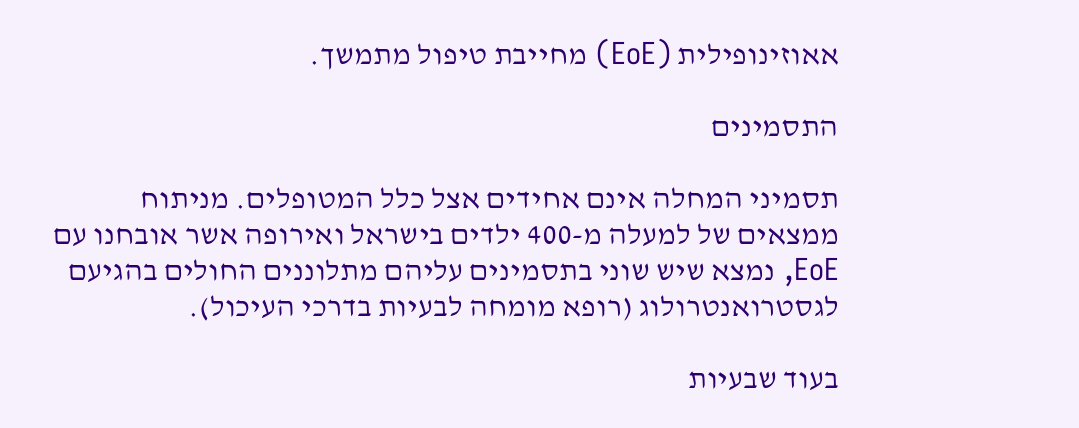אאוזינופילית (EoE) מחייבת טיפול מתמשך.

התסמינים

תסמיני המחלה אינם אחידים אצל כלל המטופלים. מניתוח ממצאים של למעלה מ-400 ילדים בישראל ואירופה אשר אובחנו עם EoE, נמצא שיש שוני בתסמינים עליהם מתלוננים החולים בהגיעם לגסטרואנטרולוג (רופא מומחה לבעיות בדרכי העיכול).

בעוד שבעיות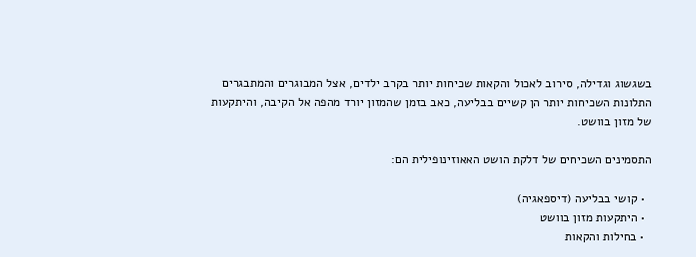בשגשוג וגדילה, סירוב לאכול והקאות שכיחות יותר בקרב ילדים, אצל המבוגרים והמתבגרים התלונות השכיחות יותר הן קשיים בבליעה, כאב בזמן שהמזון יורד מהפה אל הקיבה, והיתקעות של מזון בוושט.

התסמינים השכיחים של דלקת הושט האאוזינופילית הם:

  • קושי בבליעה (דיספאגיה)
  • היתקעות מזון בוושט
  • בחילות והקאות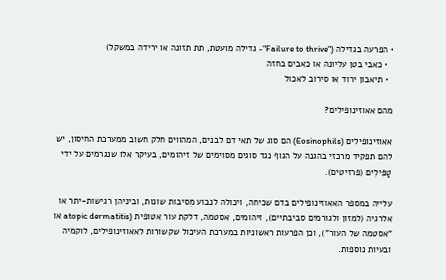• הפרעה בגדילה ("Failure to thrive"- גדילה מועטת, תת תזונה או ירידה במשקל)
  • כאבי בטן עליונה או כאבים בחזה
  • תיאבון ירוד או סירוב לאכול

מהם אאוזינופילים?

אאוזינופילים (Eosinophils) הם סוג של תאי דם לבנים, המהווים חלק חשוב ממערכת החיסון, יש להם תפקיד מרכזי בהגנה על הגוף נגד סוגים מסוימים של זיהומים, בעיקר אלו שנגרמים על ידי טַפִּילִים (פרזיטים).

עלייה במספר האאוזינופילים בדם שכיחה, ויכולה לנבוע מִסיבות שונות, וביניהן רגישות-יתר או אלרגיה (למזון ולגורמים סביבתיים), זיהומים, אסטמה, דלקת עור אטופית (atopic dermatitis או "אסטמה של העור"), וכן הפרעות ראשוניות במערכת העיכול שקשורות לאאוזינופילים, לוקמיה ובעיות נוספות.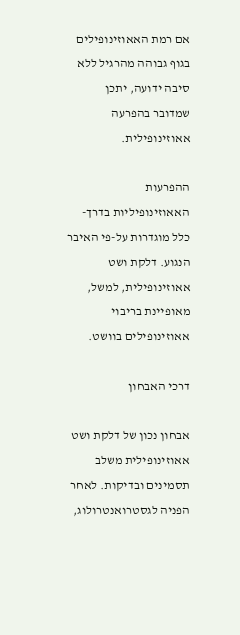אם רמת האאוזינופילים בגוף גבוהה מהרגיל ללא סיבה ידועה, יתכן שמדובר בהפרעה אאוזינופילית.

ההפרעות האאוזינופיליות בדרך-כלל מוגדרות על-פי האיבר הנגוע. דלקת ושט אאוזינופילית, למשל, מאופיינת בריבוי אאוזינופילים בוושט.

דרכי האבחון

אבחון נכון של דלקת ושט אאוזינופילית משלב תסמינים ובדיקות. לאחר הפניה לגסטרואנטרולוג,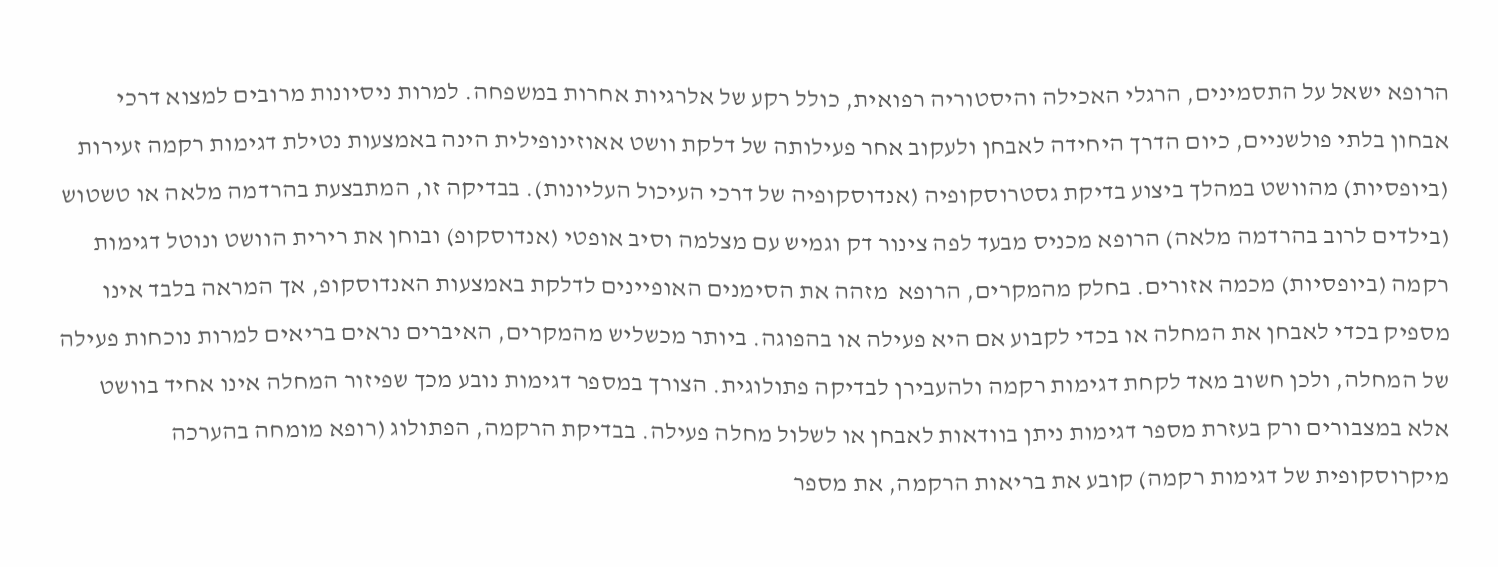הרופא ישאל על התסמינים, הרגלי האכילה והיסטוריה רפואית, כולל רקע של אלרגיות אחרות במשפחה. למרות ניסיונות מרובים למצוא דרכי אבחון בלתי פולשניים, כיום הדרך היחידה לאבחן ולעקוב אחר פעילותה של דלקת וושט אאוזינופילית הינה באמצעות נטילת דגימות רקמה זעירות (ביופסיות) מהוושט במהלך ביצוע בדיקת גסטרוסקופיה (אנדוסקופיה של דרכי העיכול העליונות). בבדיקה זו, המתבצעת בהרדמה מלאה או טשטוש (בילדים לרוב בהרדמה מלאה) הרופא מכניס מבעד לפה צינור דק וגמיש עם מצלמה וסיב אופטי (אנדוסקופ) ובוחן את רירית הוושט ונוטל דגימות רקמה (ביופסיות) מכמה אזורים. בחלק מהמקרים, הרופא  מזהה את הסימנים האופיינים לדלקת באמצעות האנדוסקופ, אך המראה בלבד אינו מספיק בכדי לאבחן את המחלה או בכדי לקבוע אם היא פעילה או בהפוגה. ביותר מכשליש מהמקרים, האיברים נראים בריאים למרות נוכחות פעילה של המחלה, ולכן חשוב מאד לקחת דגימות רקמה ולהעבירן לבדיקה פתולוגית. הצורך במספר דגימות נובע מכך שפיזור המחלה אינו אחיד בוושט אלא במצבורים ורק בעזרת מספר דגימות ניתן בוודאות לאבחן או לשלול מחלה פעילה. בבדיקת הרקמה, הפתולוג (רופא מומחה בהערכה מיקרוסקופית של דגימות רקמה) קובע את בריאות הרקמה, את מספר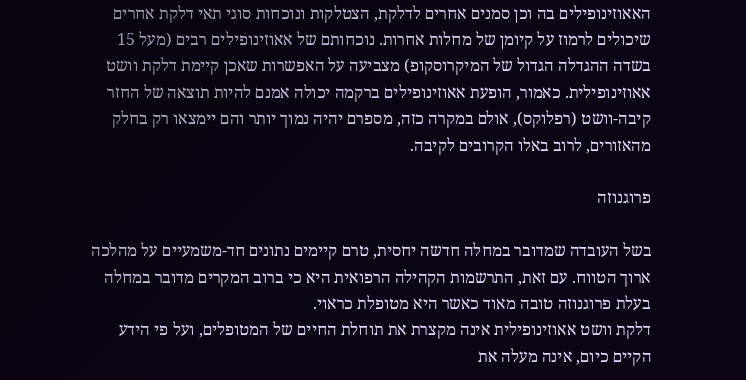האאוזינופילים בה וכן סמנים אחרים לדלקת, הצטלקות ונוכחות סוגי תאי דלקת אחרים שיכולים לרמוז על קיומן של מחלות אחרות. נוכחותם של אאוזינופילים רבים (מעל 15 בשדה ההגדלה הגדול של המיקרוסקופ) מצביעה על האפשרות שאכן קיימת דלקת וושט אאוזינופילית. כאמור, הופעת אאוזינופילים ברקמה יכולה אמנם להיות תוצאה של החזר קיבה-וושט (רפלוקס), אולם במקרה כזה, מספרם יהיה נמוך יותר והם יימצאו רק בחלק מהאזורים, לרוב באלו הקרובים לקיבה.

פרוגנוזה

בשל העובדה שמדובר במחלה חדשה יחסית, טרם קיימים נתונים חד-משמעיים על מהלכה ארוך הטווח. עם זאת, התרשמות הקהילה הרפואית היא כי ברוב המקרים מדובר במחלה בעלת פרוגנוזה טובה מאוד כאשר היא מטופלת כראוי.
דלקת וושט אאוזינופילית אינה מקצרת את תוחלת החיים של המטופלים, ועל פי הידע הקיים כיום, אינה מעלה את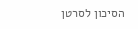הסיכון לסרטן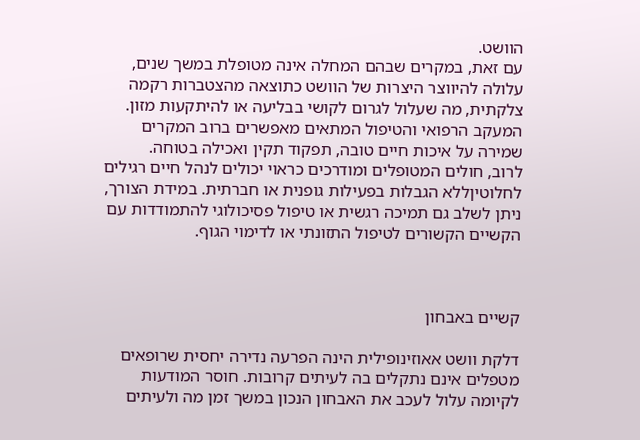הוושט.
עם זאת, במקרים שבהם המחלה אינה מטופלת במשך שנים, עלולה להיווצר היצרות של הוושט כתוצאה מהצטברות רקמה צלקתית, מה שעלול לגרום לקושי בבליעה או להיתקעות מזון.
המעקב הרפואי והטיפול המתאים מאפשרים ברוב המקרים שמירה על איכות חיים טובה, תפקוד תקין ואכילה בטוחה.
לרוב, חולים המטופלים ומודרכים כראוי יכולים לנהל חיים רגילים לחלוטיןללא הגבלות בפעילות גופנית או חברתית. במידת הצורך, ניתן לשלב גם תמיכה רגשית או טיפול פסיכולוגי להתמודדות עם הקשיים הקשורים לטיפול התזונתי או לדימוי הגוף.



קשיים באבחון

דלקת וושט אאוזינופילית הינה הפרעה נדירה יחסית שרופאים מטפלים אינם נתקלים בה לעיתים קרובות. חוסר המודעות לקיומה עלול לעכב את האבחון הנכון במשך זמן מה ולעיתים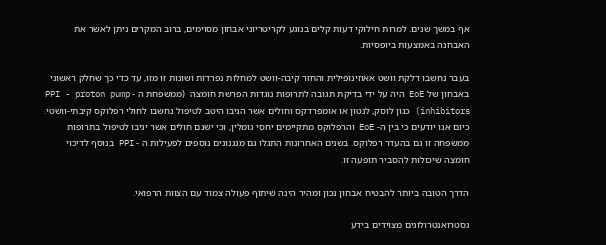אף במשך שנים. למרות חילוקי דעות קלים בנוגע לקריטריוני אבחון מסוימים, ברוב המקרים ניתן לאשר את האבחנה באמצעות ביופסיות.

בעבר נחשבו דלקת וושט אאוזינופילית והחזר קיבה-וושט למחלות נפרדות ושונות זו מזו, עד כדי כך שחלק ראשוני באבחון של EoE היה על ידי בדיקת תגובה לתרופות נוגדות הפרשת חומצה  (ממשפחת ה - PPI - proton pump inhibitors) כגון לוסק, לנטון או אומפרדקס וחולים אשר הגיבו היטב לטיפול נחשבו לחולי רפלוקס קיבתי-וושטי. כיום אנו יודעים כי בין ה- EoE והרפלוקס מתקיימים יחסי גומלין, וכי ישנם חולים אשר יגיבו לטיפול בתרופות ממשפחה זו גם בהעדר רפלוקס. בשנים האחרונות התגלו גם מנגנונים נוספים לפעילות ה - PPI בנוסף לדיכוי חומצה שיכולות להסביר תופעה זו.

הדרך הטובה ביותר להבטיח אבחון נכון ומהיר הינה שיתוף פעולה צמוד עם הצוות הרפואי.

גסטרואנטרולוגים מצוידים בידע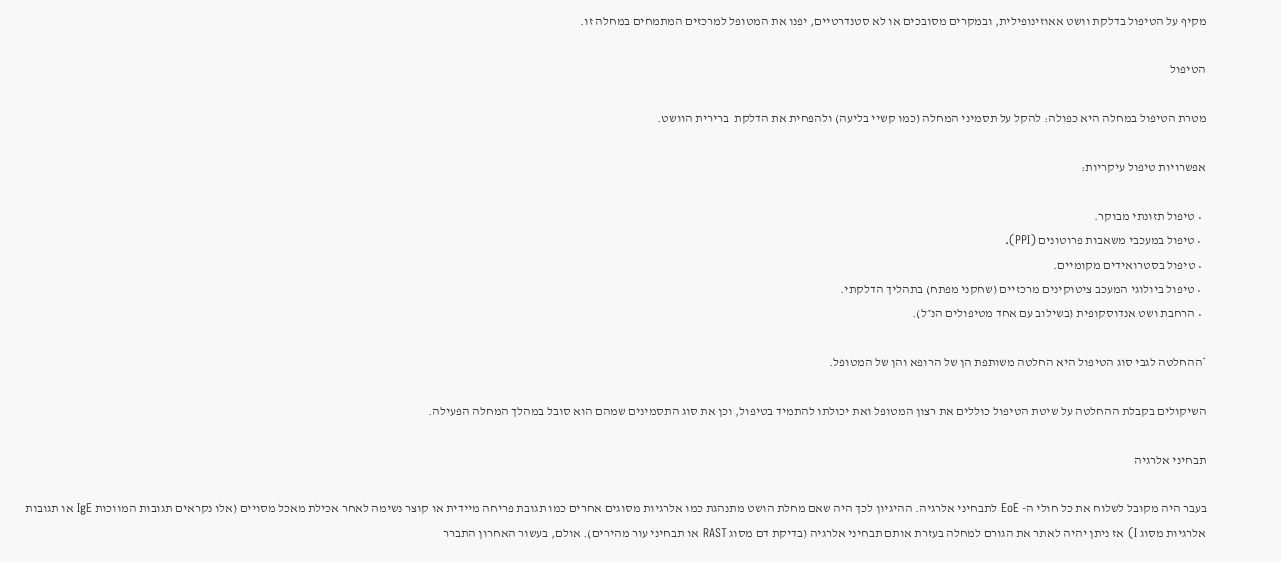מקיף על הטיפול בדלקת וושט אאוזינופילית, ובמקרים מסובכים או לא סטנדרטיים, יפנו את המטופל למרכזים המתמחים במחלה זו.

הטיפול

מטרת הטיפול במחלה היא כפולה: להקל על תסמיני המחלה (כמו קשיי בליעה) ולהפחית את הדלקת  ברירית הוושט.

אפשרויות טיפול עיקריות:

  • טיפול תזונתי מבוקר.
  • טיפול במעכבי משאבות פרוטונים (PPI).
  • טיפול בסטרואידים מקומיים.
  • טיפול ביולוגי המעכב ציטוקינים מרכזיים (שחקני מפתח) בתהליך הדלקתי.
  • הרחבת ושט אנדוסקופית (בשילוב עם אחד מטיפולים הנ״ל).

*ההחלטה לגבי סוג הטיפול היא החלטה משותפת הן של הרופא והן של המטופל.

השיקולים בקבלת ההחלטה על שיטת הטיפול כוללים את רצון המטופל ואת יכולתו להתמיד בטיפול, וכן את סוג התסמינים שמהם הוא סובל במהלך המחלה הפעילה.

תבחיני אלרגיה

בעבר היה מקובל לשלוח את כל חולי ה- EoE לתבחיני אלרגיה. ההיגיון לכך היה שאם מחלת הושט מתנהגת כמו אלרגיות מסוגים אחרים כמו תגובת פריחה מיידית או קוצר נשימה לאחר אכילת מאכל מסויים (אלו נקראים תגובות המווכות IgE או תגובות אלרגיות מסוג I) אז ניתן יהיה לאתר את הגורם למחלה בעזרת אותם תבחיני אלרגיה (בדיקת דם מסוג RAST או תבחיני עור מהירים). אולם, בעשור האחרון התברר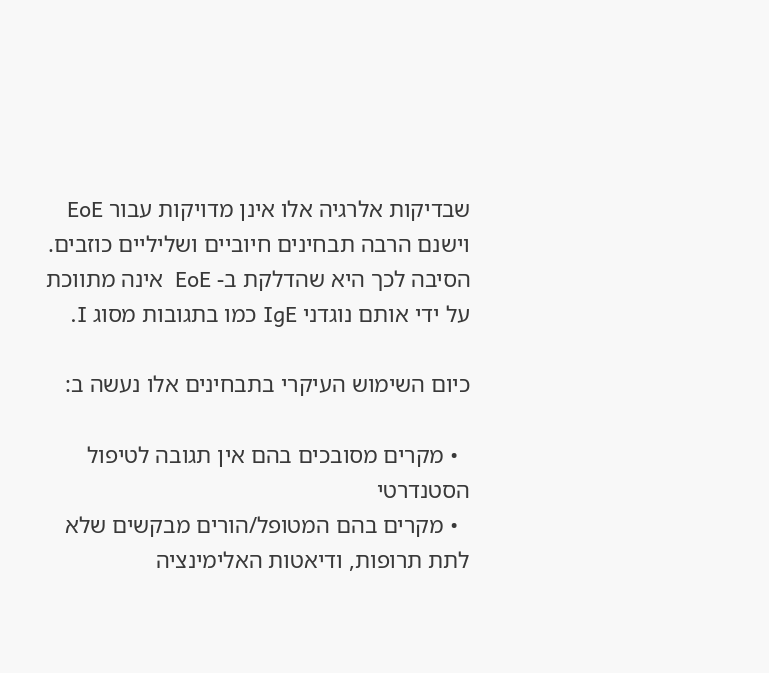שבדיקות אלרגיה אלו אינן מדויקות עבור EoE  וישנם הרבה תבחינים חיוביים ושליליים כוזבים. הסיבה לכך היא שהדלקת ב- EoE  אינה מתווכת על ידי אותם נוגדני IgE כמו בתגובות מסוג I.

כיום השימוש העיקרי בתבחינים אלו נעשה ב:

  • מקרים מסובכים בהם אין תגובה לטיפול הסטנדרטי
  • מקרים בהם המטופל/הורים מבקשים שלא לתת תרופות, ודיאטות האלימינציה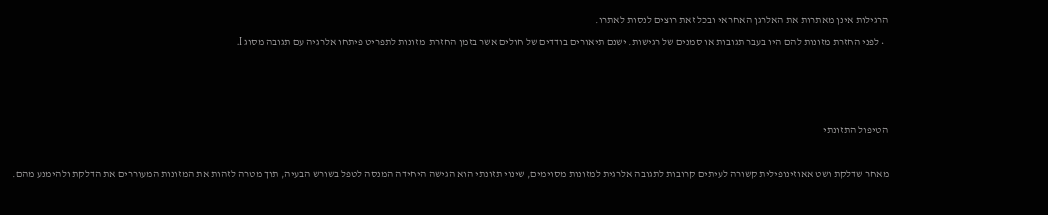הרגילות אינן מאתרות את האלרגן האחראי ובכל זאת רוצים לנסות לאתרו.
  • לפני החזרת מזונות להם היו בעבר תגובות או סמנים של רגישות. ישנם תיאורים בודדים של חולים אשר בזמן החזרת  מזונות לתפריט פיתחו אלרגיה עם תגובה מסוג I.



הטיפול התזונתי

מאחר שדלקת ושט אאוזינופילית קשורה לעיתים קרובות לתגובה אלרגית למזונות מסוימים, שינוי תזונתי הוא הגישה היחידה המנסה לטפל בשורש הבעיה, תוך מטרה לזהות את המזונות המעוררים את הדלקת ולהימנע מהם.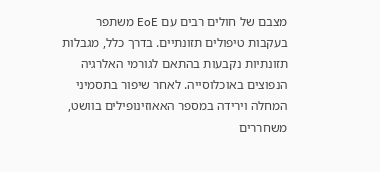מצבם של חולים רבים עם EoE משתפר בעקבות טיפולים תזונתיים. בדרך כלל, מגבלות תזונתיות נקבעות בהתאם לגורמי האלרגיה הנפוצים באוכלוסייה. לאחר שיפור בתסמיני המחלה וירידה במספר האאוזינופילים בוושט, משחררים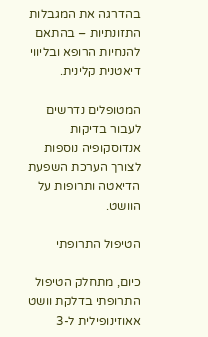בהדרגה את המגבלות התזונתיות – בהתאם להנחיות הרופא ובליווי דיאטנית קלינית.

המטופלים נדרשים לעבור בדיקות אנדוסקופיה נוספות לצורך הערכת השפעת הדיאטה ותרופות על הוושט.

הטיפול התרופתי

כיום, מתחלק הטיפול התרופתי בדלקת וושט אאוזינופילית ל-3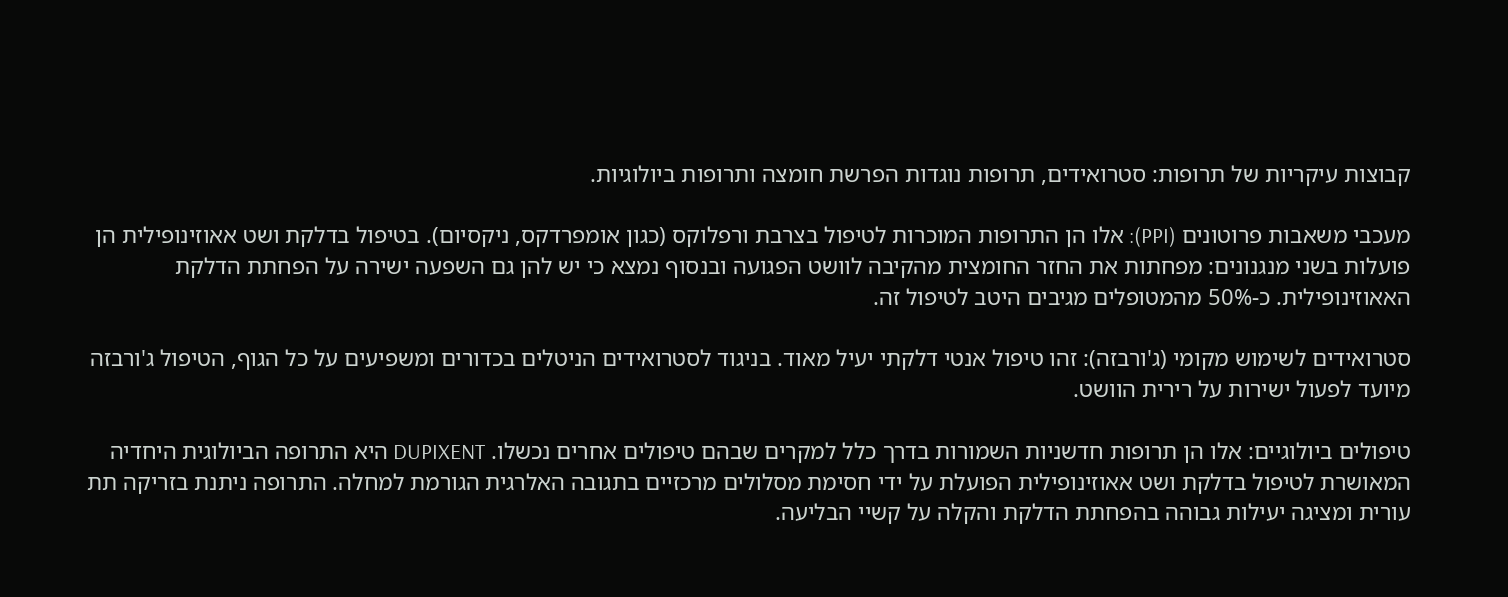קבוצות עיקריות של תרופות: סטרואידים, תרופות נוגדות הפרשת חומצה ותרופות ביולוגיות.

מעכבי משאבות פרוטונים (PPI): אלו הן התרופות המוכרות לטיפול בצרבת ורפלוקס (כגון אומפרדקס, ניקסיום). בטיפול בדלקת ושט אאוזינופילית הן פועלות בשני מנגנונים: מפחתות את החזר החומצית מהקיבה לוושט הפגועה ובנסוף נמצא כי יש להן גם השפעה ישירה על הפחתת הדלקת האאוזינופילית. כ-50% מהמטופלים מגיבים היטב לטיפול זה.

סטרואידים לשימוש מקומי (ג'ורבזה): זהו טיפול אנטי דלקתי יעיל מאוד. בניגוד לסטרואידים הניטלים בכדורים ומשפיעים על כל הגוף, הטיפול ג'ורבזה מיועד לפעול ישירות על רירית הוושט.

טיפולים ביולוגיים: אלו הן תרופות חדשניות השמורות בדרך כלל למקרים שבהם טיפולים אחרים נכשלו. DUPIXENT היא התרופה הביולוגית היחדיה המאושרת לטיפול בדלקת ושט אאוזינופילית הפועלת על ידי חסימת מסלולים מרכזיים בתגובה האלרגית הגורמת למחלה. התרופה ניתנת בזריקה תת עורית ומציגה יעילות גבוהה בהפחתת הדלקת והקלה על קשיי הבליעה.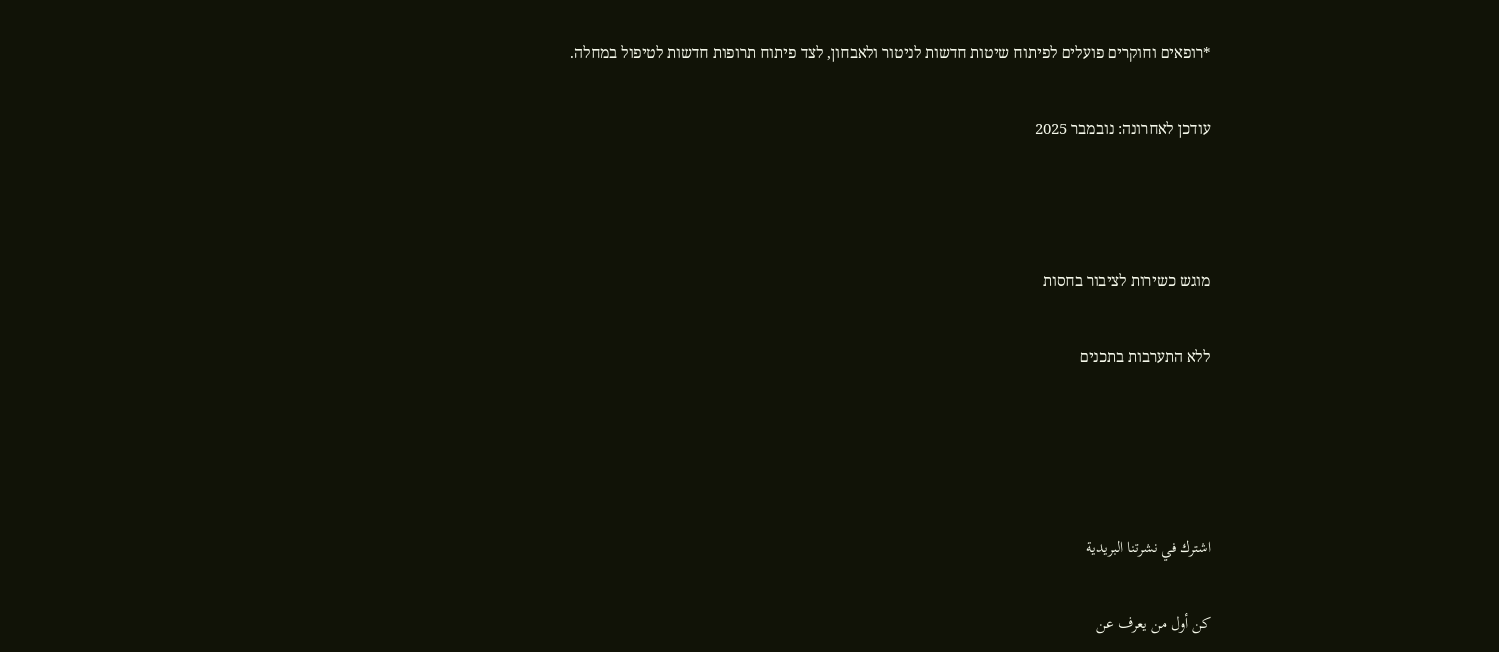*רופאים וחוקרים פועלים לפיתוח שיטות חדשות לניטור ולאבחון, לצד פיתוח תרופות חדשות לטיפול במחלה.

עודכן לאחרונה: נובמבר 2025



מוגש כשירות לציבור בחסות

ללא התערבות בתכנים




اشترك في نشرتنا البريدية

كن أول من يعرف عن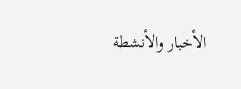الأخبار والأنشطة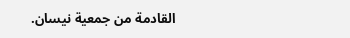القادمة من جمعية نيسان.